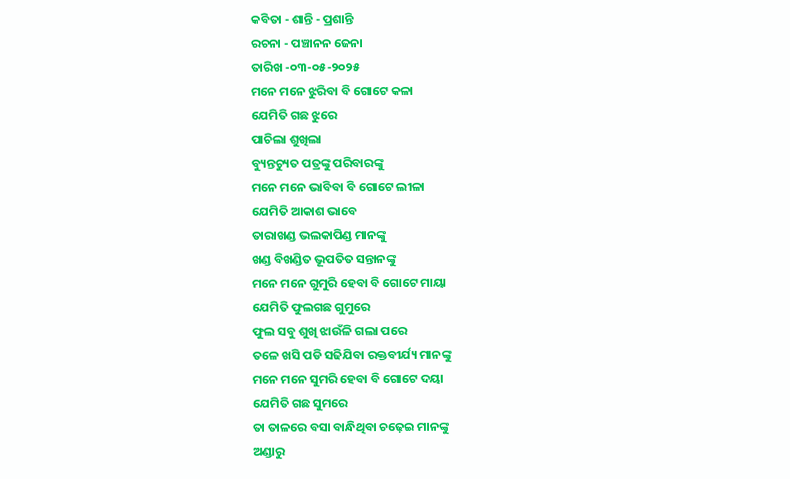କବିତା - ଶାନ୍ତି - ପ୍ରଶାନ୍ତି
ରଚନା - ପଞ୍ଚାନନ ଜେନା
ତାରିଖ -୦୩-୦୫-୨୦୨୫
ମନେ ମନେ ଝୁରିବା ବି ଗୋଟେ କଳା
ଯେମିତି ଗଛ ଝୁରେ
ପାଚିଲା ଶୁଖିଲା
ବ୍ୟୁନ୍ତଚ୍ୟୁତ ପତ୍ରଙ୍କୁ ପରିବାରଙ୍କୁ
ମନେ ମନେ ଭାବିବା ବି ଗୋଟେ ଲୀଳା
ଯେମିତି ଆକାଶ ଭାବେ
ତାରାଖଣ୍ଡ ଭଲକାପିଣ୍ଡ ମାନଙ୍କୁ
ଖଣ୍ଡ ବିଖଣ୍ଡିତ ଭୂପତିତ ସନ୍ତାନଙ୍କୁ
ମନେ ମନେ ଗୁମୁରି ହେବା ବି ଗୋଟେ ମାୟା
ଯେମିତି ଫୁଲଗଛ ଗୁମୁରେ
ଫୁଲ ସବୁ ଶୁଖି ଝାଉଁଳି ଗଲା ପରେ
ତଳେ ଖସି ପଡି ସଢିଯିବା ରକ୍ତବୀର୍ଯ୍ୟ ମାନଙ୍କୁ
ମନେ ମନେ ସୁମରି ହେବା ବି ଗୋଟେ ଦୟା
ଯେମିତି ଗଛ ସୁମରେ
ତା ତାଳରେ ବସା ବାନ୍ଧିଥିବା ଚଢ଼େଇ ମାନଙ୍କୁ
ଅଣ୍ଡାରୁ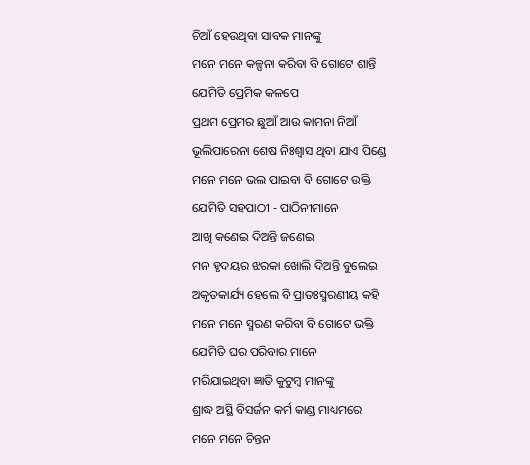ଚିଆଁ ହେଉଥିବା ସାବକ ମାନଙ୍କୁ
ମନେ ମନେ କଳ୍ପନା କରିବା ବି ଗୋଟେ ଶାନ୍ତି
ଯେମିତି ପ୍ରେମିକ କଳପେ
ପ୍ରଥମ ପ୍ରେମର ଛୁଆଁ ଆଉ କାମନା ନିଆଁ
ଭୂଲିପାରେନା ଶେଷ ନିଃଶ୍ୱାସ ଥିବା ଯାଏ ପିଣ୍ଡେ
ମନେ ମନେ ଭଲ ପାଇବା ବି ଗୋଟେ ଉକ୍ତି
ଯେମିତି ସହପାଠୀ - ପାଠିନୀମାନେ
ଆଖି କଣେଇ ଦିଅନ୍ତି ଜଣେଇ
ମନ ହୃଦୟର ଝରକା ଖୋଲି ଦିଅନ୍ତି ବୁଲେଇ
ଅକୃତକାର୍ଯ୍ୟ ହେଲେ ବି ପ୍ରାତଃସ୍ମରଣୀୟ କହି
ମନେ ମନେ ସ୍ମରଣ କରିବା ବି ଗୋଟେ ଭକ୍ତି
ଯେମିତି ଘର ପରିବାର ମାନେ
ମରିଯାଇଥିବା ଜ୍ଞାତି କୁଟୁମ୍ବ ମାନଙ୍କୁ
ଶ୍ରାଦ୍ଧ ଅସ୍ଥି ବିସର୍ଜନ କର୍ମ କାଣ୍ଡ ମାଧ୍ୟମରେ
ମନେ ମନେ ଚିନ୍ତନ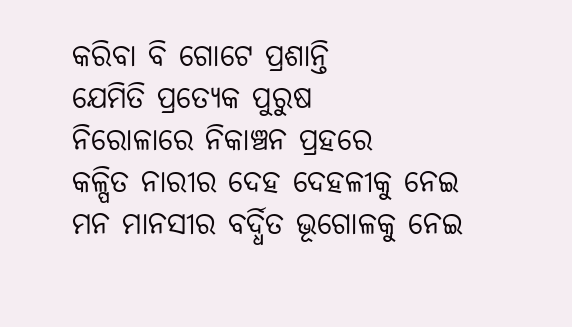କରିବା ବି ଗୋଟେ ପ୍ରଶାନ୍ତି
ଯେମିତି ପ୍ରତ୍ୟେକ ପୁରୁଷ
ନିରୋଳାରେ ନିକାଞ୍ଚନ ପ୍ରହରେ
କଳ୍ପିତ ନାରୀର ଦେହ ଦେହଳୀକୁ ନେଇ
ମନ ମାନସୀର ବର୍ଦ୍ଧିତ ଭୂଗୋଳକୁ ନେଇ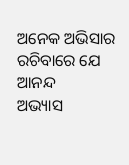ଅନେକ ଅଭିସାର ରଚିବାରେ ଯେ ଆନନ୍ଦ
ଅଭ୍ୟାସ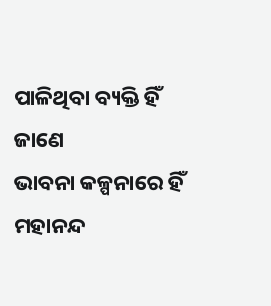ପାଳିଥିବା ବ୍ୟକ୍ତି ହିଁ ଜାଣେ
ଭାବନା କଳ୍ପନାରେ ହିଁ ମହାନନ୍ଦ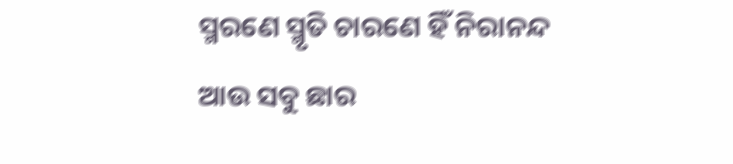ସ୍ମରଣେ ସ୍ମୃତି ଚାରଣେ ହିଁ ନିରାନନ୍ଦ
ଆଉ ସବୁ ଛାର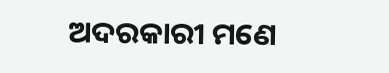ଅଦରକାରୀ ମଣେ